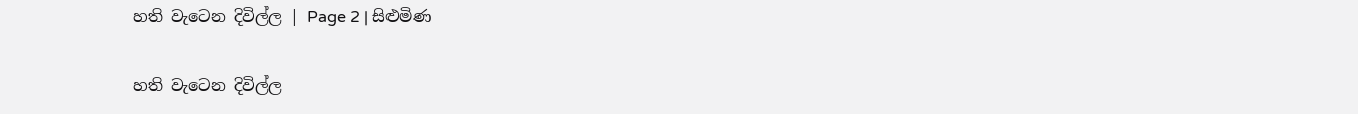හති වැටෙන දිවිල්ල | Page 2 | සිළුමිණ

හති වැටෙන දිවිල්ල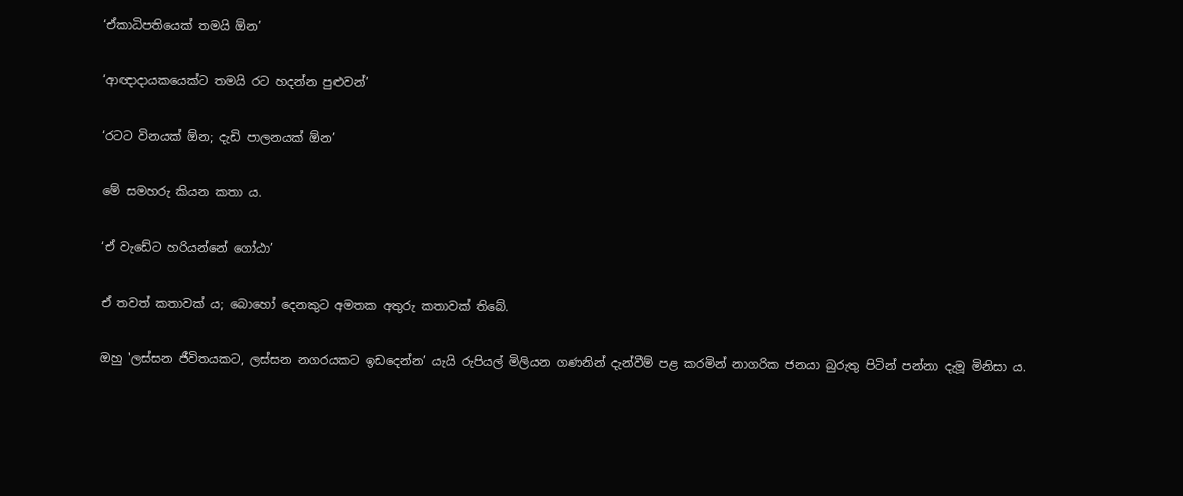‘ඒකාධිපතියෙක් තමයි ඕන’

‘ආඥාදායකයෙක්ට තමයි රට හදන්න පුළුවන්’

‘රටට විනයක් ඕන; දැඩි පාලනයක් ඕන’

මේ සමහරු කියන කතා ය.

‘ඒ වැඩේට හරියන්නේ ගෝඨා’

ඒ තවත් කතාවක් ය; බොහෝ දෙනකුට අමතක අතුරු කතාවක් තිබේ.

ඔහු 'ලස්සන ජීවිතයකට, ලස්සන නගරයකට ඉඩදෙන්න’ යැයි රුපියල් මිලියන ගණනින් දැන්වීම් පළ කරමින් නාගරික ජනයා බුරුතු පිටින් පන්නා දැමූ මිනිසා ය.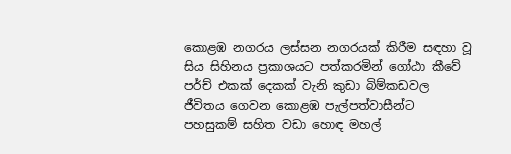කොළඹ නගරය ලස්සන නගරයක් කිරීම සඳහා වූ සිය සිහිනය ප්‍රකාශයට පත්කරමින් ගෝඨා කීවේ පර්ච් එකක් දෙකක් වැනි කුඩා බිම්කඩවල ජීවිතය ගෙවන කොළඹ පැල්පත්වාසීන්ට පහසුකම් සහිත වඩා හොඳ මහල්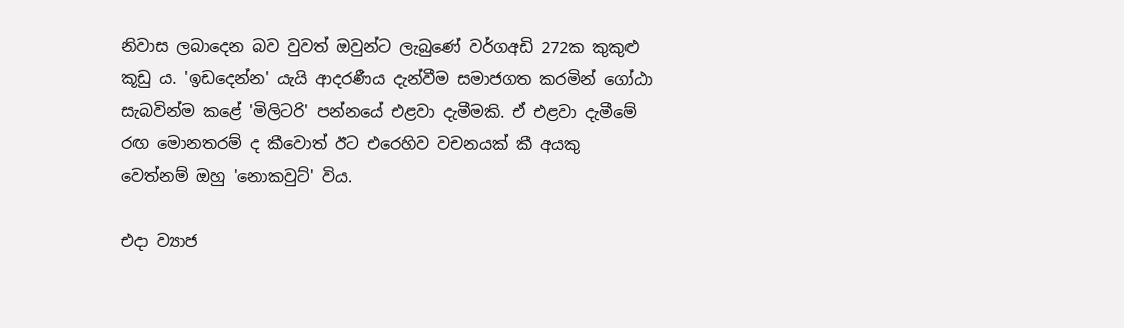නිවාස ලබාදෙන බව වුවත් ඔවුන්ට ලැබුණේ වර්ගඅඩි 272ක කුකුළු කූඩු ය. 'ඉඩදෙන්න' යැයි ආදරණීය දැන්වීම සමාජගත කරමින් ගෝඨා සැබවින්ම කළේ 'මිලිටරි' පන්නයේ එළවා දැමීමකි. ඒ එළවා දැමීමේ රඟ මොනතරම් ද කීවොත් ඊට එරෙහිව වචනයක් කී අයකු වෙත්නම් ඔහු 'නොකවුට්' විය.

එදා ව්‍යාජ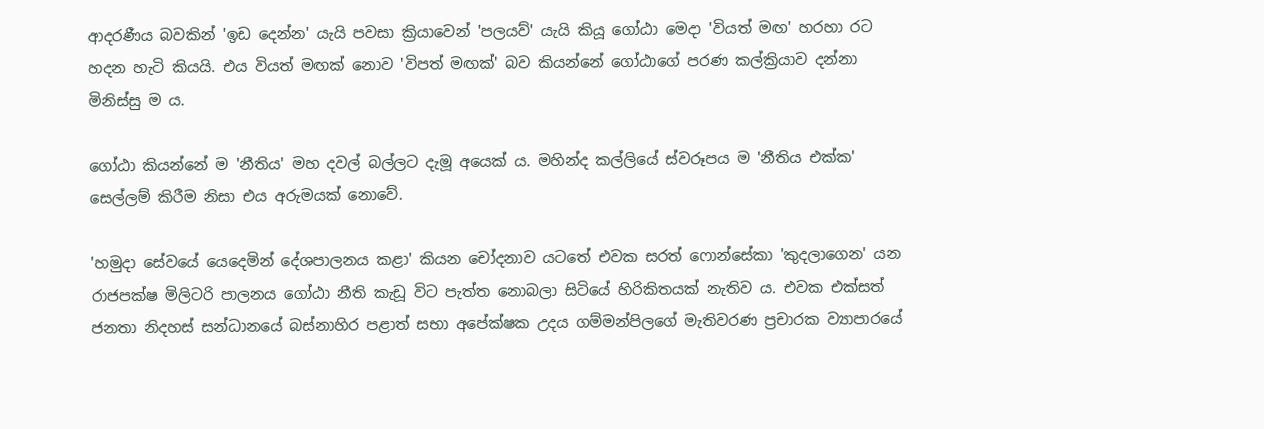ආදරණීය බවකින් 'ඉඩ දෙන්න' යැයි පවසා ක්‍රියාවෙන් 'පලයව්' යැයි කියූ ගෝඨා මෙදා 'වියත් මඟ' හරහා රට හදන හැටි කියයි. එය වියත් මඟක් නොව 'විපත් මඟක්' බව කියන්නේ ගෝඨාගේ පරණ කල්ක්‍රියාව දන්නා මිනිස්සු ම ය.

ගෝඨා කියන්නේ ම 'නීතිය' මහ දවල් බල්ලට දැමූ අයෙක් ය. මහින්ද කල්ලියේ ස්වරූපය ම 'නීතිය එක්ක' සෙල්ලම් කිරීම නිසා එය අරුමයක් නොවේ.

'හමුදා සේවයේ යෙදෙමින් දේශපාලනය කළා' කියන චෝදනාව යටතේ එවක සරත් ෆොන්සේකා 'කුදලාගෙන' යන රාජපක්ෂ මිලිටරි පාලනය ගෝඨා නීති කැඩූ විට පැත්ත නොබලා සිටියේ හිරිකිතයක් නැතිව ය. එවක එක්සත් ජනතා නිදහස් සන්ධානයේ බස්නාහිර පළාත් සභා අපේක්ෂක උදය ගම්මන්පිලගේ මැතිවරණ ප්‍රචාරක ව්‍යාපාරයේ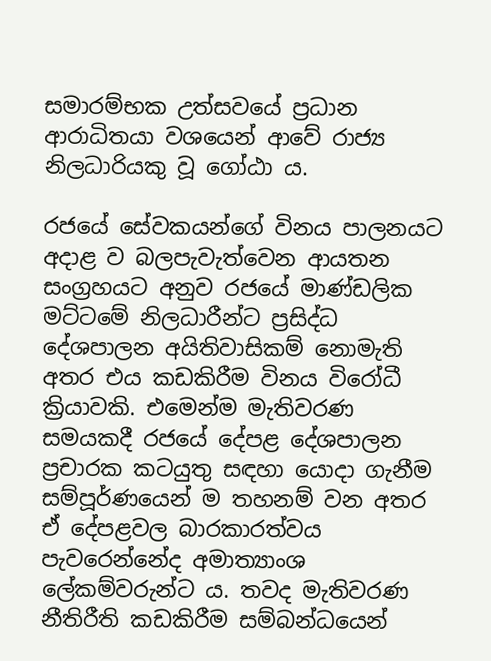සමාරම්භක උත්සවයේ ප්‍රධාන ආරාධිතයා වශයෙන් ආවේ රාජ්‍ය නිලධාරියකු වූ ගෝඨා ය.

රජයේ සේවකයන්ගේ විනය පාලනයට අදාළ ව බලපැවැත්වෙන ආයතන සංග්‍රහයට අනුව රජයේ මාණ්ඩලික මට්ටමේ නිලධාරීන්ට ප්‍රසිද්ධ දේශපාලන අයිතිවාසිකම් නොමැති අතර එය කඩකිරීම විනය විරෝධී ක්‍රියාවකි. එමෙන්ම මැතිවරණ සමයකදී රජයේ දේපළ දේශපාලන ප්‍රචාරක කටයුතු සඳහා යොදා ගැනීම සම්පූර්ණයෙන් ම තහනම් වන අතර ඒ දේපළවල බාරකාරත්වය පැවරෙන්නේද අමාත්‍යාංශ ලේකම්වරුන්ට ය. තවද මැතිවරණ නීතිරීති කඩකිරීම සම්බන්ධයෙන්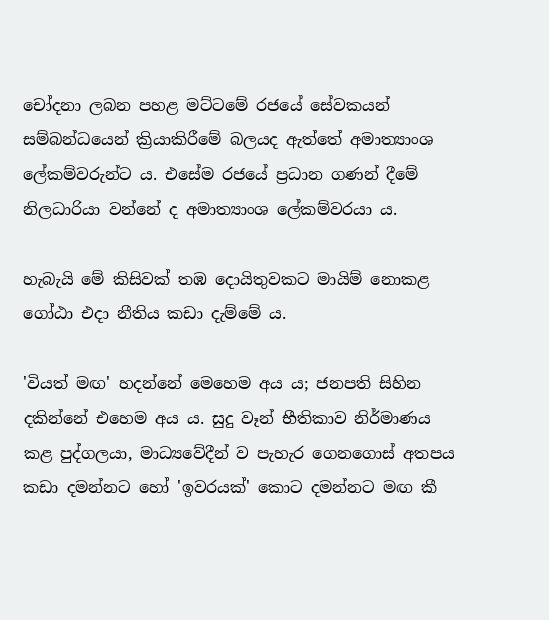චෝදනා ලබන පහළ මට්ටමේ රජයේ සේවකයන් සම්බන්ධයෙන් ක්‍රියාකිරීමේ බලයද ඇත්තේ අමාත්‍යාංශ ලේකම්වරුන්ට ය. එසේම රජයේ ප්‍රධාන ගණන් දීමේ නිලධාරියා වන්නේ ද අමාත්‍යාංශ ලේකම්වරයා ය.

හැබැයි මේ කිසිවක් තඹ දොයිතුවකට මායිම් නොකළ ගෝඨා එදා නීතිය කඩා දැම්මේ ය.

'වියත් මඟ' හදන්නේ මෙහෙම අය ය; ජනපති සිහින දකින්නේ එහෙම අය ය. සුදු වෑන් භීතිකාව නිර්මාණය කළ පුද්ගලයා, මාධ්‍යවේදීන් ව පැහැර ගෙනගොස් අතපය කඩා දමන්නට හෝ 'ඉවරයක්' කොට දමන්නට මඟ කී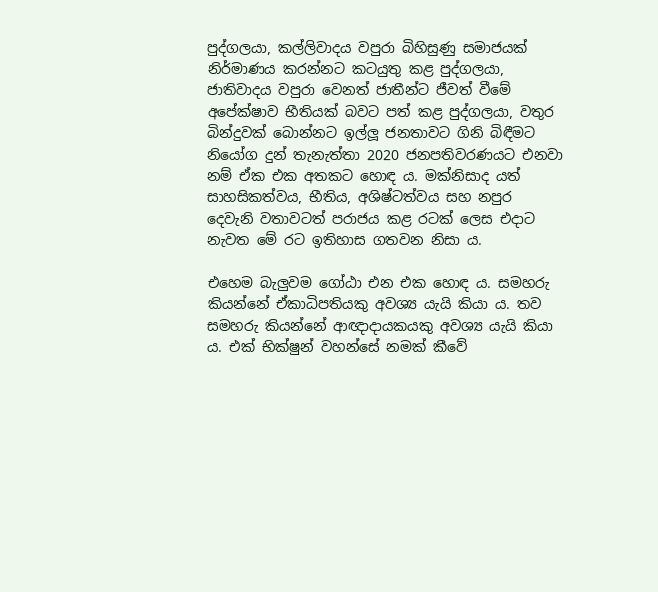පුද්ගලයා, කල්ලිවාදය වපුරා බිහිසුණු සමාජයක් නිර්මාණය කරන්නට කටයුතු කළ පුද්ගලයා, ජාතිවාදය වපුරා වෙනත් ජාතීන්ට ජීවත් වීමේ අපේක්ෂාව භීතියක් බවට පත් කළ පුද්ගලයා, වතුර බින්දුවක් බොන්නට ඉල්ලූ ජනතාවට ගිනි බිඳීමට නියෝග දුන් තැනැත්තා 2020 ජනපතිවරණයට එනවා නම් ඒක එක අතකට හොඳ ය. මක්නිසාද යත් සාහසිකත්වය, භීතිය, අශිෂ්ටත්වය සහ නපුර දෙවැනි වතාවටත් පරාජය කළ රටක් ලෙස එදාට නැවත මේ රට ඉතිහාස ගතවන නිසා ය.

එහෙම බැලුවම ගෝඨා එන එක හොඳ ය. සමහරු කියන්නේ ඒකාධිපතියකු අවශ්‍ය යැයි කියා ය. තව සමහරු කියන්නේ ආඥාදායකයකු අවශ්‍ය යැයි කියා ය. එක් භික්ෂුන් වහන්සේ නමක් කීවේ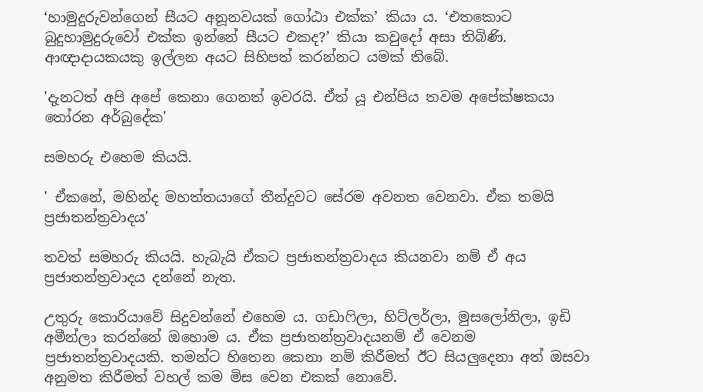‘හාමුදුරුවන්ගෙන් සීයට අනූනවයක් ගෝඨා එක්ක’ කියා ය. ‘එතකොට බුදුහාමුදුරුවෝ එක්ක ඉන්නේ සීයට එකද?’ කියා කවුදෝ අසා තිබිණි. ආඥාදායකයකු ඉල්ලන අයට සිහිපත් කරන්නට යමක් තිබේ.

'දැනටත් අපි අපේ කෙනා ගෙනත් ඉවරයි. ඒත් යූ එන්පිය තවම අපේක්ෂකයා තෝරන අර්බුදේක'

සමහරු එහෙම කියයි.

' ඒකනේ, මහින්ද මහත්තයාගේ තීන්දුවට සේරම අවනත වෙනවා. ඒක තමයි ප්‍රජාතන්ත්‍රවාදය'

තවත් සමහරු කියයි. හැබැයි ඒකට ප්‍රජාතන්ත්‍රවාදය කියනවා නම් ඒ අය ප්‍රජාතන්ත්‍රවාදය දන්නේ නැත.

උතුරු කොරියාවේ සිදුවන්නේ එහෙම ය. ගඩාෆිලා, හිට්ලර්ලා, මුසලෝනිලා, ඉඩි අමීන්ලා කරන්නේ ඔහොම ය. ඒක ප්‍රජාතන්ත්‍රවාදයනම් ඒ වෙනම ප්‍රජාතන්ත්‍රවාදයකි. තමන්ට හිතෙන කෙනා නම් කිරීමත් ඊට සියලුදෙනා අත් ඔසවා අනුමත කිරීමත් වහල් කම මිස වෙන එකක් නොවේ.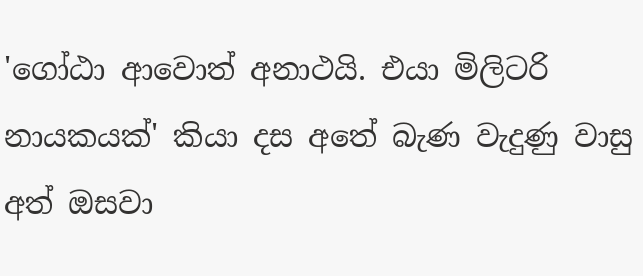'ගෝඨා ආවොත් අනාථයි. එයා මිලිටරි නායකයක්' කියා දස අතේ බැණ වැදුණු වාසු අත් ඔසවා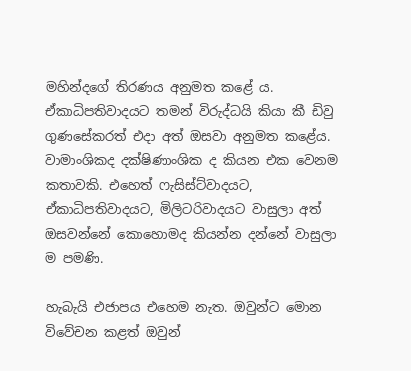මහින්දගේ තිරණය අනුමත කළේ ය. ඒකාධිපතිවාදයට තමන් විරුද්ධයි කියා කී ඩිවු ගුණසේකරත් එදා අත් ඔසවා අනුමත කළේය. වාමාංශිකද දක්ෂිණාංශික ද කියන එක වෙනම කතාවකි. එහෙත් ෆැසිස්ට්වාදයට, ඒකාධිපතිවාදයට, මිලිටරිවාදයට වාසුලා අත් ඔසවන්නේ කොහොමද කියන්න දන්නේ වාසුලා ම පමණි.

හැබැයි එජාපය එහෙම නැත. ඔවුන්ට මොන විවේචන කළත් ඔවුන්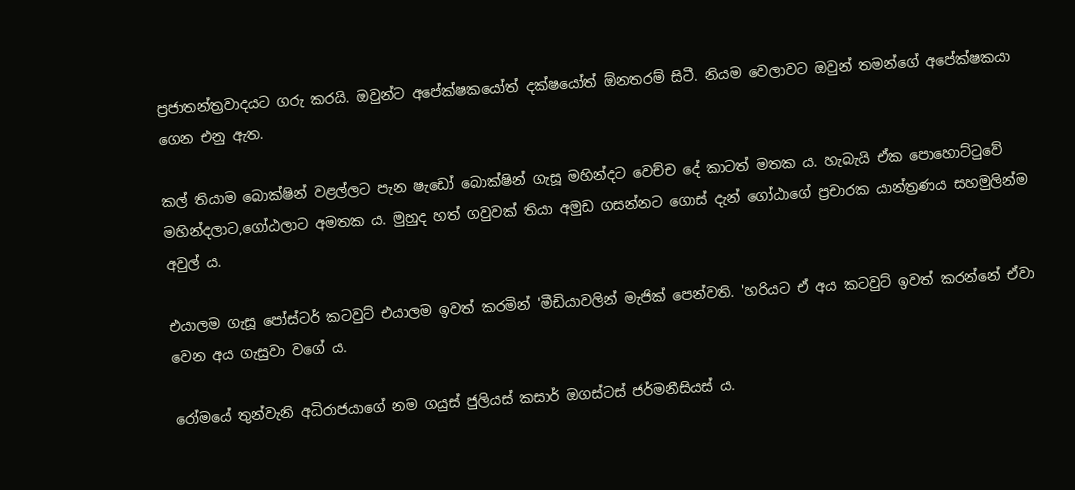ප්‍රජාතන්ත්‍රවාදයට ගරු කරයි. ඔවුන්ට අපේක්ෂකයෝත් දක්ෂයෝත් ඕනතරම් සිටී. නියම වෙලාවට ඔවුන් තමන්ගේ අපේක්ෂකයා ගෙන එනු ඇත.

කල් තියාම බොක්ෂින් වළල්ලට පැන ෂැඩෝ බොක්ෂින් ගැසූ මහින්දට වෙච්ච දේ කාටත් මතක ය. හැබැයි ඒක පොහොට්ටුවේ මහින්දලාට,ගෝඨලාට අමතක ය. මුහුද හත් ගවුවක් තියා අමුඩ ගසන්නට ගොස් දැන් ගෝඨාගේ ප්‍රචාරක යාන්ත්‍රණය සහමුලින්ම අවුල් ය.

එයාලම ගැසූ පෝස්ටර් කටවුට් එයාලම ඉවත් කරමින් 'මීඩියාවලින් මැජික් පෙන්වති. 'හරියට ඒ අය කටවුට් ඉවත් කරන්නේ ඒවා වෙන අය ගැසුවා වගේ ය.

රෝමයේ තුන්වැනි අධිරාජයාගේ නම ගයුස් ජුලියස් කසාර් ඔගස්ටස් ජර්මනීසියස් ය.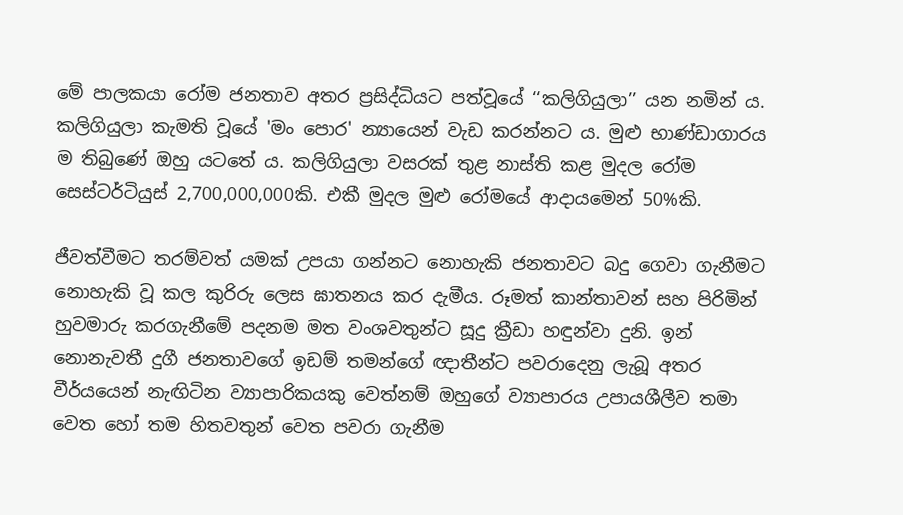මේ පාලකයා රෝම ජනතාව අතර ප්‍රසිද්ධියට පත්වූයේ ‘‘කලිගියුලා’’ යන නමින් ය. කලිගියුලා කැමති වූයේ 'මං පොර' න්‍යායෙන් වැඩ කරන්නට ය. මුළු භාණ්ඩාගාරය ම තිබුණේ ඔහු යටතේ ය. කලිගියුලා වසරක් තුළ නාස්ති කළ මුදල රෝම සෙස්ටර්ටියුස් 2,700,000,000කි. එකී මුදල මුළු රෝමයේ ආදායමෙන් 50%කි.

ජීවත්වීමට තරම්වත් යමක් උපයා ගන්නට නොහැකි ජනතාවට බදු ගෙවා ගැනීමට නොහැකි වූ කල කුරිරු ලෙස ඝාතනය කර දැමීය. රූමත් කාන්තාවන් සහ පිරිමින් හුවමාරු කරගැනීමේ පදනම මත වංශවතුන්ට සූදු ක්‍රීඩා හඳුන්වා දුනි. ඉන් නොනැවතී දුගී ජනතාවගේ ඉඩම් තමන්ගේ ඥාතීන්ට පවරාදෙනු ලැබූ අතර වීර්යයෙන් නැඟිටින ව්‍යාපාරිකයකු වෙත්නම් ඔහුගේ ව්‍යාපාරය උපායශීලීව තමා වෙත හෝ තම හිතවතුන් වෙත පවරා ගැනීම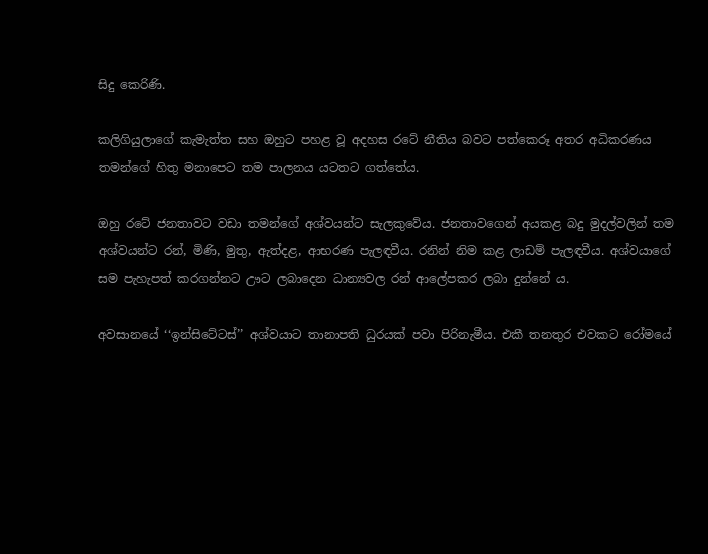සිදු කෙරිණි.

කලිගියුලාගේ කැමැත්ත සහ ඔහුට පහළ වූ අදහස රටේ නීතිය බවට පත්කෙරූ අතර අධිකරණය තමන්ගේ හිතු මනාපෙට තම පාලනය යටතට ගත්තේය.

ඔහු රටේ ජනතාවට වඩා තමන්ගේ අශ්වයන්ට සැලකුවේය. ජනතාවගෙන් අයකළ බදු මුදල්වලින් තම අශ්වයන්ට රන්, මිණි, මුතු, ඇත්දළ, ආභරණ පැලඳවීය. රනින් නිම කළ ලාඩම් පැලඳවීය. අශ්වයාගේ සම පැහැපත් කරගන්නට ඌට ලබාදෙන ධාන්‍යවල රන් ආලේපකර ලබා දුන්නේ ය.

අවසානයේ ‘‘ඉන්සිටේටස්’’ අශ්වයාට තානාපති ධුරයක් පවා පිරිනැමීය. එකී තනතුර එවකට රෝමයේ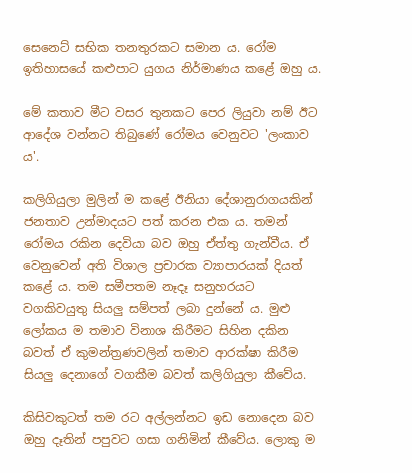සෙනෙට් සභික තනතුරකට සමාන ය. රෝම ඉතිහාසයේ කළුපාට යුගය නිර්මාණය කළේ ඔහු ය.

මේ කතාව මීට වසර තුනකට පෙර ලියුවා නම් ඊට ආදේශ වන්නට තිබුණේ රෝමය වෙනුවට 'ලංකාව ය'.

කලිගියුලා මුලින් ම කළේ ඊනියා දේශානුරාගයකින් ජනතාව උන්මාදයට පත් කරන එක ය. තමන් රෝමය රකින දෙවියා බව ඔහු ඒත්තු ගැන්වීය. ඒ වෙනුවෙන් අති විශාල ප්‍රචාරක ව්‍යාපාරයක් දියත් කළේ ය. තම සමීපතම නෑදෑ සනුහරයට වගකිවයුතු සියලු සම්පත් ලබා දුන්නේ ය. මුළු ලෝකය ම තමාව විනාශ කිරීමට සිහින දකින බවත් ඒ කුමන්ත්‍රණවලින් තමාව ආරක්ෂා කිරීම සියලු දෙනාගේ වගකීම බවත් කලිගියුලා කීවේය.

කිසිවකුටත් තම රට අල්ලන්නට ඉඩ නොදෙන බව ඔහු දෑතින් පපුවට ගසා ගනිමින් කීවේය. ලොකු ම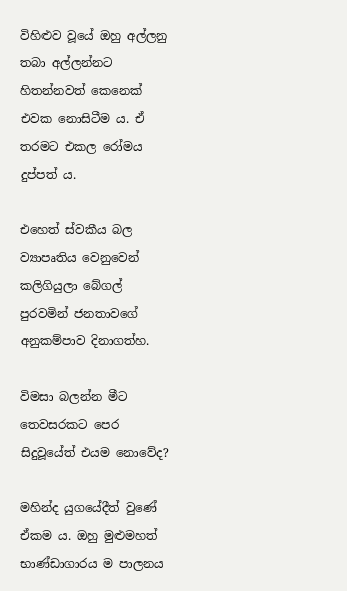විහිළුව වූයේ ඔහු අල්ලනු තබා අල්ලන්නට හිතන්නවත් කෙනෙක් එවක නොසිටීම ය. ඒ තරමට එකල රෝමය දුප්පත් ය.

එහෙත් ස්වකීය බල ව්‍යාපෘතිය වෙනුවෙන් කලිගියුලා බේගල් පුරවමින් ජනතාවගේ අනුකම්පාව දිනාගත්හ.

විමසා බලන්න මීට තෙවසරකට පෙර සිදුවූයේත් එයම නොවේද?

මහින්ද යුගයේදීත් වුණේ ඒකම ය. ඔහු මුළුමහත් භාණ්ඩාගාරය ම පාලනය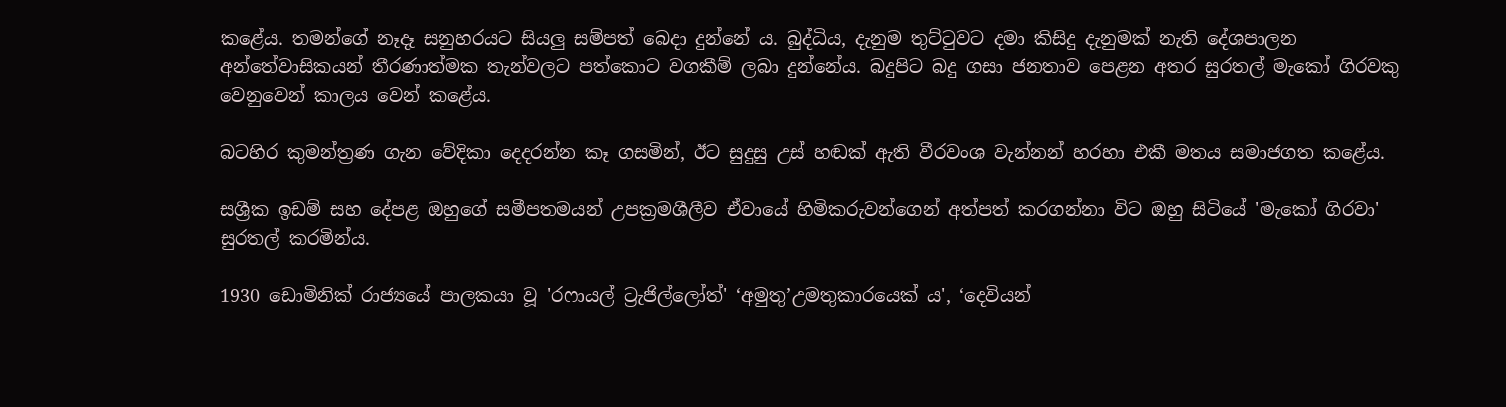කළේය. තමන්ගේ නෑදෑ සනුහරයට සියලු සම්පත් බෙදා දුන්නේ ය. බුද්ධිය, දැනුම තුට්ටුවට දමා කිසිදු දැනුමක් නැති දේශපාලන අන්තේවාසිකයන් තීරණාත්මක තැන්වලට පත්කොට වගකීම් ලබා දුන්නේය. බදුපිට බදු ගසා ජනතාව පෙළන අතර සුරතල් මැකෝ ගිරවකු වෙනුවෙන් කාලය වෙන් කළේය.

බටහිර කුමන්ත්‍රණ ගැන වේදිකා දෙදරන්න කෑ ගසමින්, ඊට සුදුසු උස් හඬක් ඇති වීරවංශ වැන්නන් හරහා එකී මතය සමාජගත කළේය.

සශ්‍රීක ඉඩම් සහ දේපළ ඔහුගේ සමීපතමයන් උපක්‍රමශීලීව ඒවායේ හිමිකරුවන්ගෙන් අත්පත් කරගන්නා විට ඔහු සිටියේ 'මැකෝ ගිරවා' සුරතල් කරමින්ය.

1930 ඩොමිනික් රාජ්‍යයේ පාලකයා වූ 'රෆායල් ට්‍රැජිල්ලෝත්' ‘අමුතු’උමතුකාරයෙක් ය', ‘දෙවියන්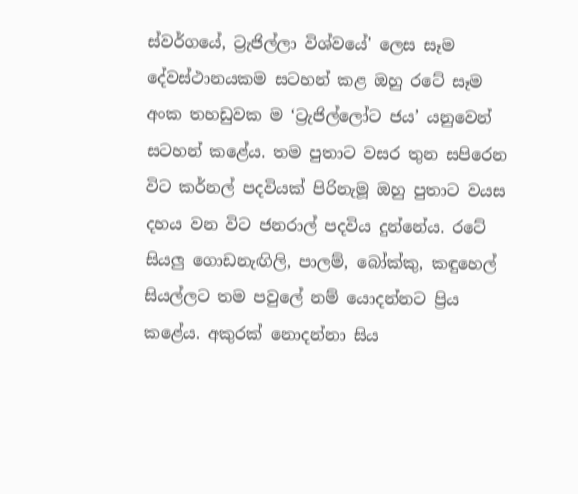ස්වර්ගයේ, ට්‍රැජිල්ලා විශ්වයේ' ලෙස සෑම දේවස්ථානයකම සටහන් කළ ඔහු රටේ සෑම අංක තහඩුවක ම ‘ට්‍රැජිල්ලෝට ජය’ යනුවෙන් සටහන් කළේය. තම පුතාට වසර තුන සපිරෙන විට කර්නල් පදවියක් පිරිනැමූ ඔහු පුතාට වයස දහය වන විට ජනරාල් පදවිය දුන්නේය. රටේ සියලු ගොඩනැඟිලි, පාලම්, බෝක්කු, කඳුහෙල් සියල්ලට තම පවු‍ලේ නම් යොදන්නට ප්‍රිය කළේය. අකුරක් නොදන්නා සිය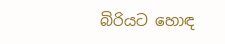බිරියට හොඳ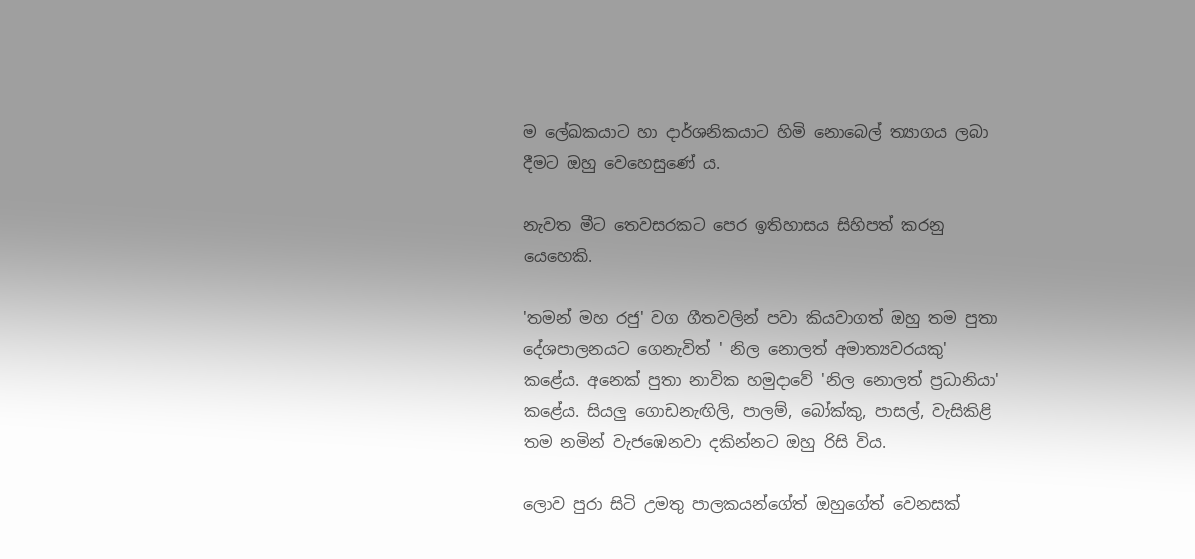ම ‍ලේඛකයාට හා දාර්ශනිකයාට හිමි නොබෙල් ත්‍යාගය ලබා දීමට ඔහු වෙහෙසුණේ ය.

නැවත මීට තෙවසරකට පෙර ඉතිහාසය සිහිපත් කරනු යෙහෙකි.

'තමන් මහ රජු' වග ගීතවලින් පවා කියවාගත් ඔහු තම පුතා දේශපාලනයට ගෙනැවිත් ' නිල නොලත් අමාත්‍යවරයකු' කළේය. අනෙක් පුතා නාවික හමුදාවේ 'නිල නොලත් ප්‍රධානියා' කළේය. සියලු ගොඩනැඟිලි, පාලම්, බෝක්කු, පාසල්, වැසිකිළි තම නමින් වැජඹෙනවා දකින්නට ඔහු රිසි විය.

ලොව පුරා සිටි උමතු පාලකයන්ගේත් ඔහුගේත් වෙනසක්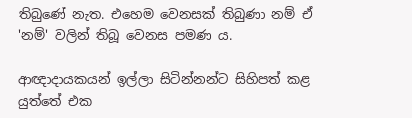තිබුණේ නැත. එහෙම වෙනසක් තිබුණා නම් ඒ 'නම්' වලින් තිබූ වෙනස පමණ ය.

ආඥාදායකයන් ඉල්ලා සිටින්නන්ට සිහිපත් කළ යුත්තේ එක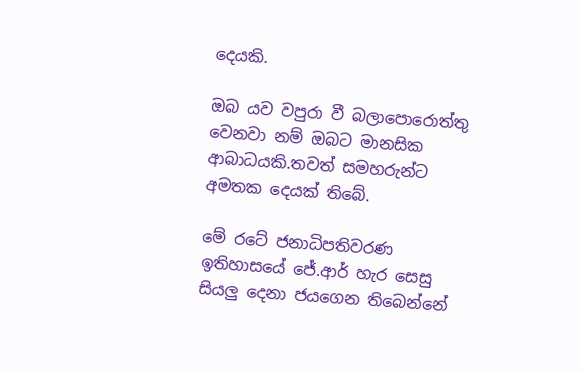දෙයකි.

ඔබ යව වපුරා වී බලාපොරොත්තු වෙනවා නම් ඔබට මානසික ආබාධයකි.තවත් සමහරුන්ට අමතක දෙයක් තිබේ.

මේ රටේ ජනාධිපතිවරණ ඉතිහාසයේ ජේ.ආර් හැර සෙසු සියලු දෙනා ජයගෙන තිබෙන්නේ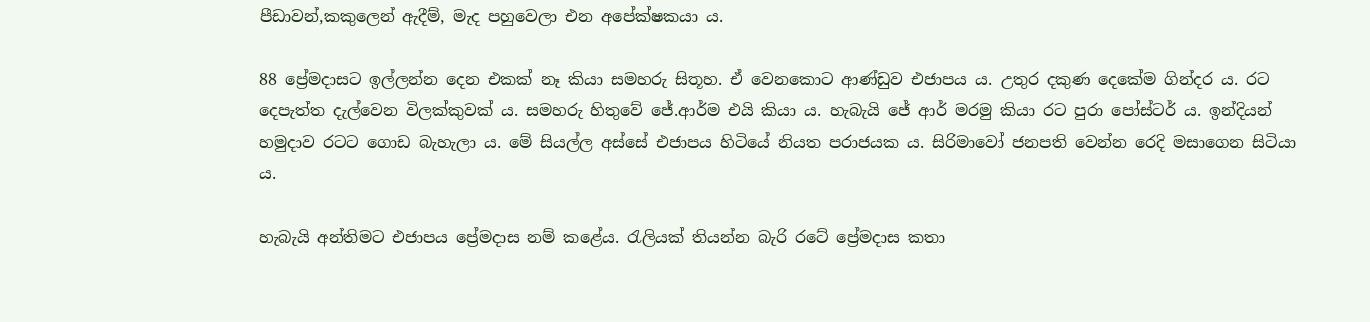පීඩාවන්,කකුලෙන් ඇදීම්, මැද පහුවෙලා එන අපේක්ෂකයා ය.

88 ප්‍රේමදාසට ඉල්ලන්න දෙන එකක් නෑ කියා සමහරු සිතූහ. ඒ වෙනකොට ආණ්ඩුව එජාපය ය. උතුර දකුණ දෙකේම ගින්දර ය. රට දෙපැත්ත දැල්වෙන විලක්කුවක් ය. සමහරු හිතුවේ ජේ.ආර්ම එයි කියා ය. හැබැයි ජේ ආර් මරමු කියා රට පුරා පෝස්ටර් ය. ඉන්දියන් හමුදාව රටට ගොඩ බැහැලා ය. මේ සියල්ල අස්සේ එජාපය හිටියේ නියත පරාජයක ය. සිරිමාවෝ ජනපති වෙන්න රෙදි මසාගෙන සිටියා ය.

හැබැයි අන්තිමට එජාපය ප්‍රේමදාස නම් කළේය. රැලියක් තියන්න බැරි රටේ ප්‍රේමදාස කතා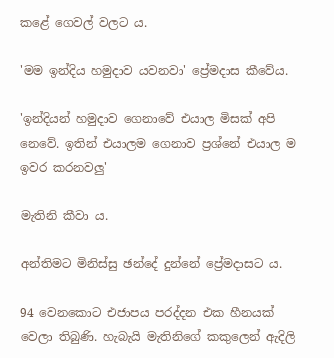කළේ ගෙවල් වලට ය.

'මම ඉන්දිය හමුදාව යවනවා' ප්‍රේමදාස කීවේය.

'ඉන්දියන් හමුදාව ගෙනාවේ එයාල මිසක් අපි නෙවේ. ඉතින් එයාලම ගෙනාව ප්‍රශ්නේ එයාල ම ඉවර කරනවලු'

මැතිනි කීවා ය.

අන්තිමට මිනිස්සු ඡන්දේ දුන්නේ ප්‍රේමදාසට ය.

94 වෙනකොට එජාපය පරද්දන එක හීනයක් වෙලා තිබුණි. හැබැයි මැතිනිගේ කකුලෙන් ඇදිලි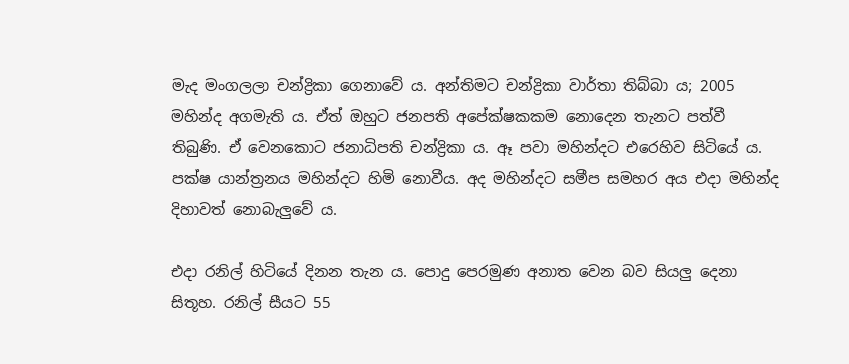මැද මංගලලා චන්ද්‍රිකා ගෙනාවේ ය. අන්තිමට චන්ද්‍රිකා වාර්තා තිබ්බා ය; 2005 මහින්ද අගමැති ය. ඒත් ඔහුට ජනපති අපේක්ෂකකම නොදෙන තැනට පත්වී තිබුණි. ඒ වෙනකොට ජනාධිපති චන්ද්‍රිකා ය. ඈ පවා මහින්දට එරෙහිව සිටියේ ය. පක්ෂ යාන්ත්‍රනය මහින්දට හිමි නොවීය. අද මහින්දට සමීප සමහර අය එදා මහින්ද දිහාවත් නොබැලුවේ ය.

එදා රනිල් හිටියේ දිනන තැන ය. පොදු පෙරමුණ අනාත වෙන බව සියලු දෙනා සිතූහ. රනිල් සීයට 55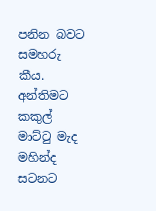පනින බවට සමහරු කීය. අන්තිමට කකුල් මාට්ටු මැද මහින්ද සටනට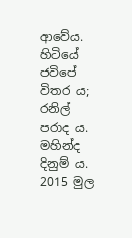ආවේය. හිටියේ ජවිපේ විතර ය; රනිල් පරාද ය. මහින්ද දිනුම් ය. 2015 මුල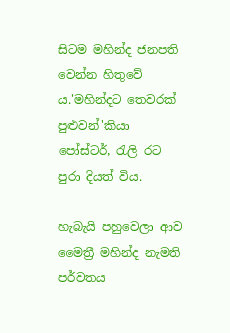සිටම මහින්ද ජනපති වෙන්න හිතුවේ ය.'මහින්දට තෙවරක් පුළුවන්'කියා පෝස්ටර්, රැලි රට පුරා දියත් විය.

හැබැයි පහුවෙලා ආව මෛත්‍රී මහින්ද නැමති පර්වතය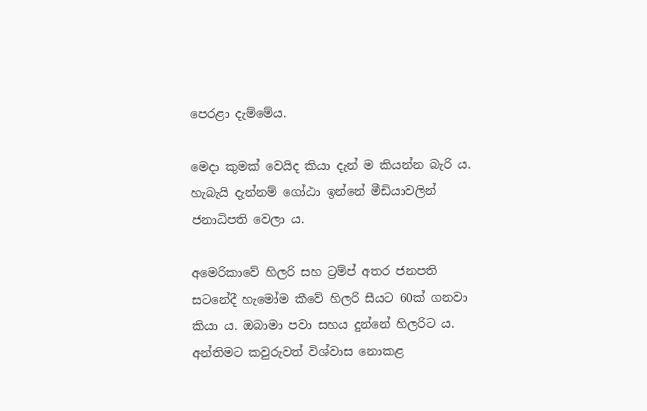පෙරළා දැම්මේය.

මෙදා කුමක් වෙයිද කියා දැන් ම කියන්න බැරි ය. හැබැයි දැන්නම් ගෝඨා ඉන්නේ මීඩියාවලින් ජනාධිපති වෙලා ය.

අමෙරිකාවේ හිලරි සහ ට්‍රම්ප් අතර ජනපති සටනේදී හැමෝම කීවේ හිලරි සීයට 60ක් ගනවා කියා ය. ඔබාමා පවා සහය දුන්නේ හිලරිට ය. අන්තිමට කවුරුවත් විශ්වාස නොකළ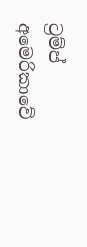ට්‍රම්ප් අමෙරිකාවේ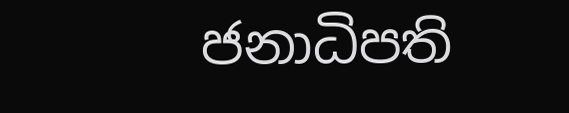ජනාධිපති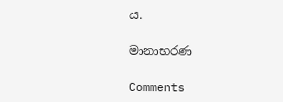ය.

මානාභරණ

Comments